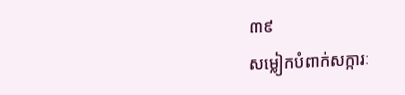៣៩
សម្លៀកបំពាក់សក្ការៈ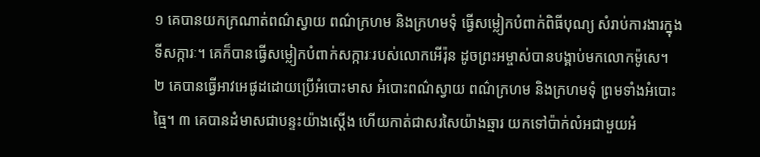១ គេបានយកក្រណាត់ពណ៌ស្វាយ ពណ៌ក្រហម និងក្រហមទុំ ធ្វើសម្លៀកបំពាក់ពិធីបុណ្យ សំរាប់ការងារក្នុងទីសក្ការៈ។ គេក៏បានធ្វើសម្លៀកបំពាក់សក្ការៈរបស់លោកអើរ៉ុន ដូចព្រះអម្ចាស់បានបង្គាប់មកលោកម៉ូសេ។
២ គេបានធ្វើអាវអេផូដដោយប្រើអំបោះមាស អំបោះពណ៌ស្វាយ ពណ៌ក្រហម និងក្រហមទុំ ព្រមទាំងអំបោះធ្មៃ។ ៣ គេបានដំមាសជាបន្ទះយ៉ាងស្ដើង ហើយកាត់ជាសរសៃយ៉ាងឆ្មារ យកទៅប៉ាក់លំអជាមួយអំ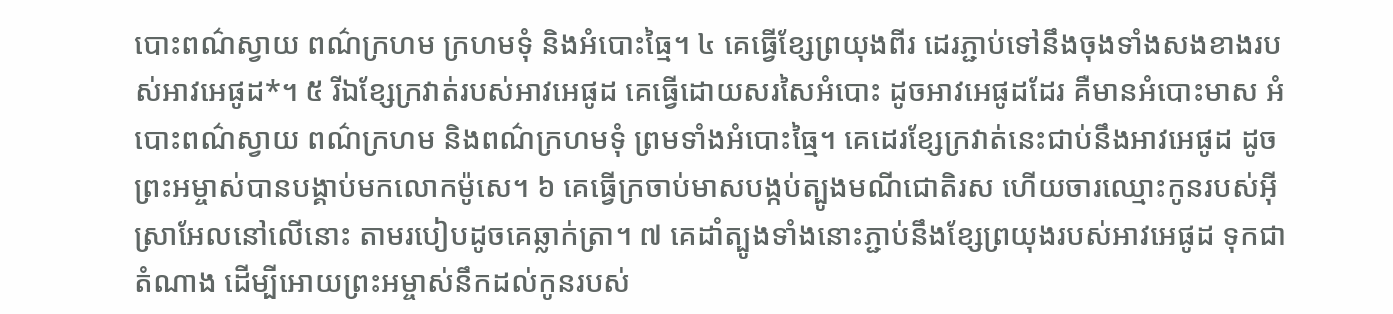បោះពណ៌ស្វាយ ពណ៌ក្រហម ក្រហមទុំ និងអំបោះធ្មៃ។ ៤ គេធ្វើខ្សែព្រយុងពីរ ដេរភ្ជាប់ទៅនឹងចុងទាំងសងខាងរបស់អាវអេផូដ*។ ៥ រីឯខ្សែក្រវាត់របស់អាវអេផូដ គេធ្វើដោយសរសៃអំបោះ ដូចអាវអេផូដដែរ គឺមានអំបោះមាស អំបោះពណ៌ស្វាយ ពណ៌ក្រហម និងពណ៌ក្រហមទុំ ព្រមទាំងអំបោះធ្មៃ។ គេដេរខ្សែក្រវាត់នេះជាប់នឹងអាវអេផូដ ដូចព្រះអម្ចាស់បានបង្គាប់មកលោកម៉ូសេ។ ៦ គេធ្វើក្រចាប់មាសបង្កប់ត្បូងមណីជោតិរស ហើយចារឈ្មោះកូនរបស់អ៊ីស្រាអែលនៅលើនោះ តាមរបៀបដូចគេឆ្លាក់ត្រា។ ៧ គេដាំត្បូងទាំងនោះភ្ជាប់នឹងខ្សែព្រយុងរបស់អាវអេផូដ ទុកជាតំណាង ដើម្បីអោយព្រះអម្ចាស់នឹកដល់កូនរបស់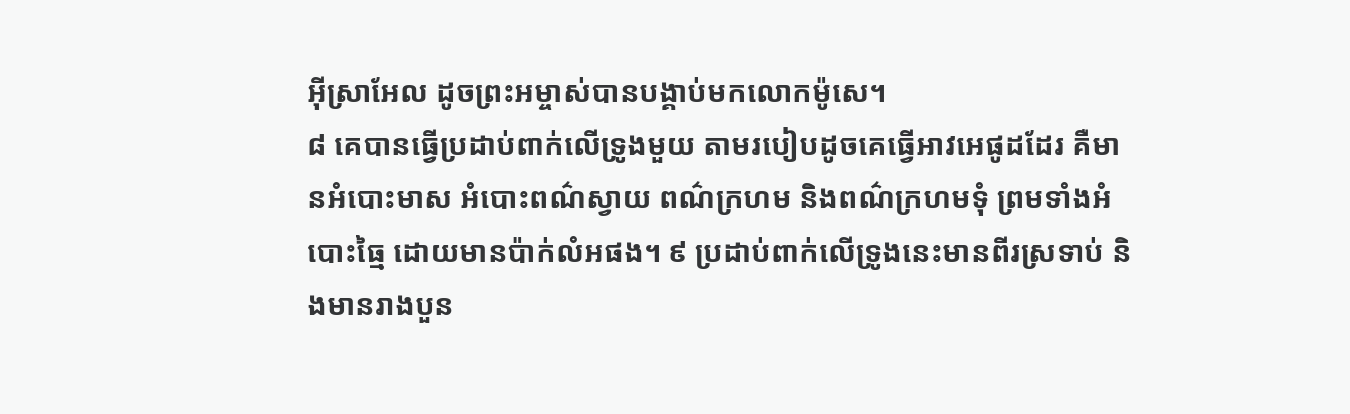អ៊ីស្រាអែល ដូចព្រះអម្ចាស់បានបង្គាប់មកលោកម៉ូសេ។
៨ គេបានធ្វើប្រដាប់ពាក់លើទ្រូងមួយ តាមរបៀបដូចគេធ្វើអាវអេផូដដែរ គឺមានអំបោះមាស អំបោះពណ៌ស្វាយ ពណ៌ក្រហម និងពណ៌ក្រហមទុំ ព្រមទាំងអំបោះធ្មៃ ដោយមានប៉ាក់លំអផង។ ៩ ប្រដាប់ពាក់លើទ្រូងនេះមានពីរស្រទាប់ និងមានរាងបួន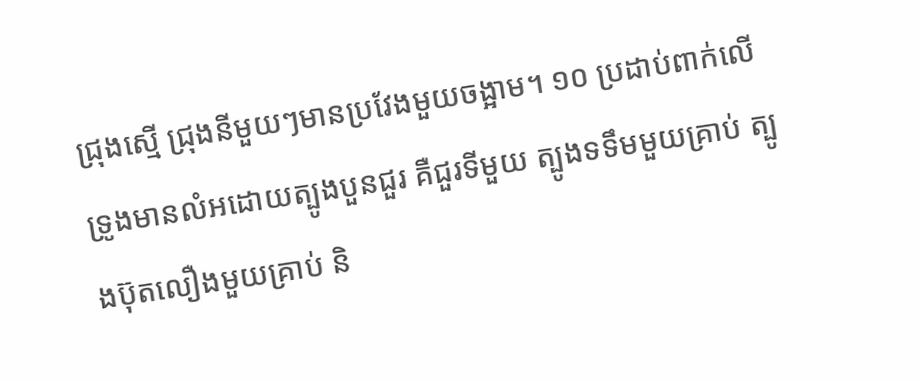ជ្រុងស្មើ ជ្រុងនីមួយៗមានប្រវែងមួយចង្អាម។ ១០ ប្រដាប់ពាក់លើទ្រូងមានលំអដោយត្បូងបួនជួរ គឺជួរទីមួយ ត្បូងទទឹមមួយគ្រាប់ ត្បូងប៊ុតលឿងមួយគ្រាប់ និ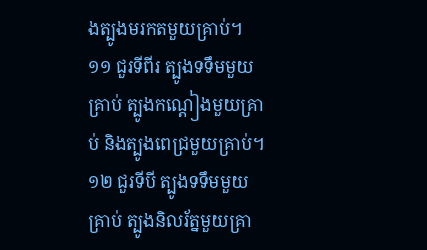ងត្បូងមរកតមួយគ្រាប់។ ១១ ជួរទីពីរ ត្បូងទទឹមមួយគ្រាប់ ត្បូងកណ្ដៀងមួយគ្រាប់ និងត្បូងពេជ្រមួយគ្រាប់។ ១២ ជួរទីបី ត្បូងទទឹមមួយគ្រាប់ ត្បូងនិលរ័ត្នមួយគ្រា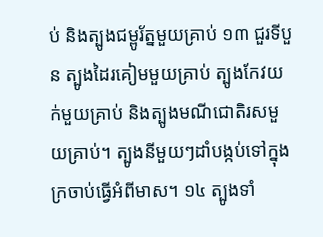ប់ និងត្បូងជម្ពូរ័ត្នមួយគ្រាប់ ១៣ ជួរទីបួន ត្បូងដៃរគៀមមួយគ្រាប់ ត្បូងកែវយក់មួយគ្រាប់ និងត្បូងមណីជោតិរសមួយគ្រាប់។ ត្បូងនីមួយៗដាំបង្កប់ទៅក្នុងក្រចាប់ធ្វើអំពីមាស។ ១៤ ត្បូងទាំ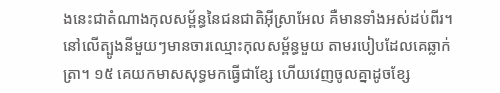ងនេះជាតំណាងកុលសម្ព័ន្ធនៃជនជាតិអ៊ីស្រាអែល គឺមានទាំងអស់ដប់ពីរ។ នៅលើត្បូងនីមួយៗមានចារឈ្មោះកុលសម្ព័ន្ធមួយ តាមរបៀបដែលគេឆ្លាក់ត្រា។ ១៥ គេយកមាសសុទ្ធមកធ្វើជាខ្សែ ហើយវេញចូលគ្នាដូចខ្សែ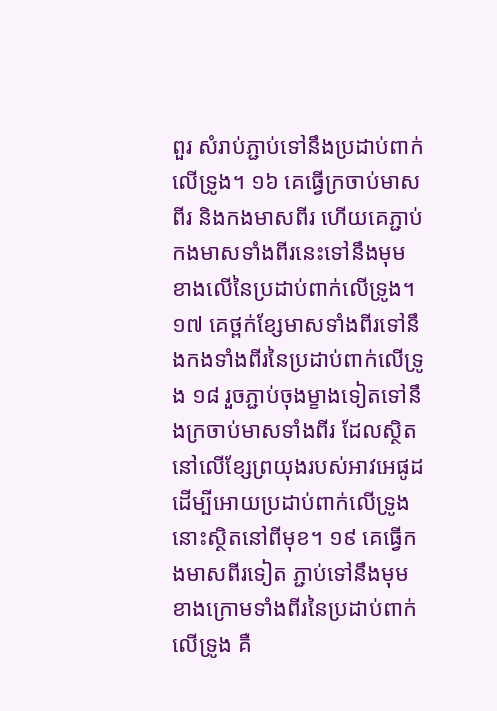ពួរ សំរាប់ភ្ជាប់ទៅនឹងប្រដាប់ពាក់លើទ្រូង។ ១៦ គេធ្វើក្រចាប់មាសពីរ និងកងមាសពីរ ហើយគេភ្ជាប់កងមាសទាំងពីរនេះទៅនឹងមុមខាងលើនៃប្រដាប់ពាក់លើទ្រូង។ ១៧ គេថ្ពក់ខ្សែមាសទាំងពីរទៅនឹងកងទាំងពីរនៃប្រដាប់ពាក់លើទ្រូង ១៨ រួចភ្ជាប់ចុងម្ខាងទៀតទៅនឹងក្រចាប់មាសទាំងពីរ ដែលស្ថិតនៅលើខ្សែព្រយុងរបស់អាវអេផូដ ដើម្បីអោយប្រដាប់ពាក់លើទ្រូងនោះស្ថិតនៅពីមុខ។ ១៩ គេធ្វើកងមាសពីរទៀត ភ្ជាប់ទៅនឹងមុមខាងក្រោមទាំងពីរនៃប្រដាប់ពាក់លើទ្រូង គឺ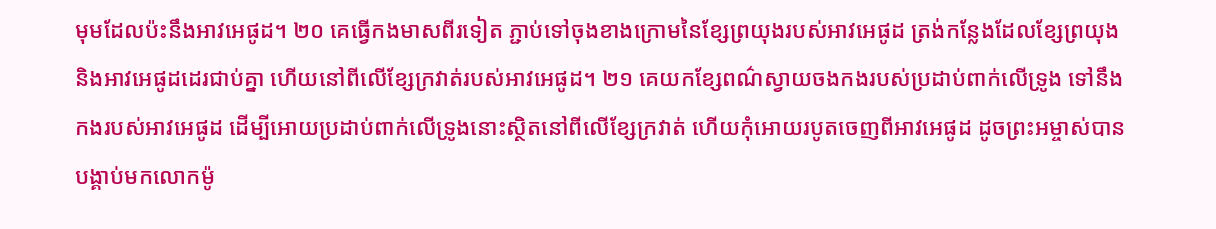មុមដែលប៉ះនឹងអាវអេផូដ។ ២០ គេធ្វើកងមាសពីរទៀត ភ្ជាប់ទៅចុងខាងក្រោមនៃខ្សែព្រយុងរបស់អាវអេផូដ ត្រង់កន្លែងដែលខ្សែព្រយុង និងអាវអេផូដដេរជាប់គ្នា ហើយនៅពីលើខ្សែក្រវាត់របស់អាវអេផូដ។ ២១ គេយកខ្សែពណ៌ស្វាយចងកងរបស់ប្រដាប់ពាក់លើទ្រូង ទៅនឹងកងរបស់អាវអេផូដ ដើម្បីអោយប្រដាប់ពាក់លើទ្រូងនោះស្ថិតនៅពីលើខ្សែក្រវាត់ ហើយកុំអោយរបូតចេញពីអាវអេផូដ ដូចព្រះអម្ចាស់បានបង្គាប់មកលោកម៉ូ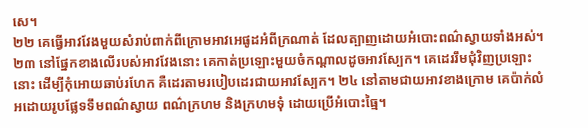សេ។
២២ គេធ្វើអាវវែងមួយសំរាប់ពាក់ពីក្រោមអាវអេផូដអំពីក្រណាត់ ដែលត្បាញដោយអំបោះពណ៌ស្វាយទាំងអស់។ ២៣ នៅផ្នែកខាងលើរបស់អាវវែងនោះ គេកាត់ប្រឡោះមួយចំកណ្ដាលដូចអាវស្បែក។ គេដេររឹមជុំវិញប្រឡោះនោះ ដើម្បីកុំអោយឆាប់រហែក គឺដេរតាមរបៀបដេរជាយអាវស្បែក។ ២៤ នៅតាមជាយអាវខាងក្រោម គេប៉ាក់លំអដោយរូបផ្លែទទឹមពណ៌ស្វាយ ពណ៌ក្រហម និងក្រហមទុំ ដោយប្រើអំបោះធ្មៃ។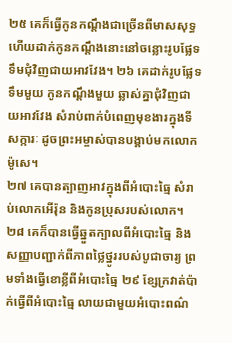២៥ គេក៏ធ្វើកូនកណ្ដឹងជាច្រើនពីមាសសុទ្ធ ហើយដាក់កូនកណ្ដឹងនោះនៅចន្លោះរូបផ្លែទទឹមជុំវិញជាយអាវវែង។ ២៦ គេដាក់រូបផ្លែទទឹមមួយ កូនកណ្ដឹងមួយ ឆ្លាស់គ្នាជុំវិញជាយអាវវែង សំរាប់ពាក់បំពេញមុខងារក្នុងទីសក្ការៈ ដូចព្រះអម្ចាស់បានបង្គាប់មកលោកម៉ូសេ។
២៧ គេបានត្បាញអាវក្នុងពីអំបោះធ្មៃ សំរាប់លោកអើរ៉ុន និងកូនប្រុសរបស់លោក។ ២៨ គេក៏បានធ្វើឆ្នួតក្បាលពីអំបោះធ្មៃ និងសញ្ញាបញ្ជាក់ពីភាពថ្លៃថ្នូររបស់បូជាចារ្យ ព្រមទាំងធ្វើខោខ្លីពីអំបោះធ្មៃ ២៩ ខ្សែក្រវាត់ប៉ាក់ធ្វើពីអំបោះធ្មៃ លាយជាមួយអំបោះពណ៌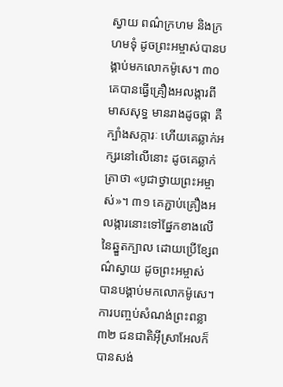ស្វាយ ពណ៌ក្រហម និងក្រហមទុំ ដូចព្រះអម្ចាស់បានបង្គាប់មកលោកម៉ូសេ។ ៣០ គេបានធ្វើគ្រឿងអលង្ការពីមាសសុទ្ធ មានរាងដូចផ្កា គឺក្បាំងសក្ការៈ ហើយគេឆ្លាក់អក្សរនៅលើនោះ ដូចគេឆ្លាក់ត្រាថា «បូជាថ្វាយព្រះអម្ចាស់»។ ៣១ គេភ្ជាប់គ្រឿងអលង្ការនោះទៅផ្នែកខាងលើនៃឆ្នួតក្បាល ដោយប្រើខ្សែពណ៌ស្វាយ ដូចព្រះអម្ចាស់ បានបង្គាប់មកលោកម៉ូសេ។
ការបញ្ចប់សំណង់ព្រះពន្លា
៣២ ជនជាតិអ៊ីស្រាអែលក៏បានសង់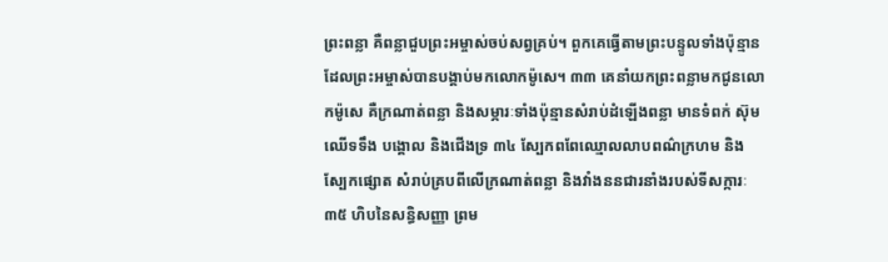ព្រះពន្លា គឺពន្លាជួបព្រះអម្ចាស់ចប់សព្វគ្រប់។ ពួកគេធ្វើតាមព្រះបន្ទូលទាំងប៉ុន្មានដែលព្រះអម្ចាស់បានបង្គាប់មកលោកម៉ូសេ។ ៣៣ គេនាំយកព្រះពន្លាមកជូនលោកម៉ូសេ គឺក្រណាត់ពន្លា និងសម្ភារៈទាំងប៉ុន្មានសំរាប់ដំឡើងពន្លា មានទំពក់ ស៊ុម ឈើទទឹង បង្គោល និងជើងទ្រ ៣៤ ស្បែកពពែឈ្មោលលាបពណ៌ក្រហម និងស្បែកផ្សោត សំរាប់គ្របពីលើក្រណាត់ពន្លា និងវាំងននជារនាំងរបស់ទីសក្ការៈ ៣៥ ហិបនៃសន្ធិសញ្ញា ព្រម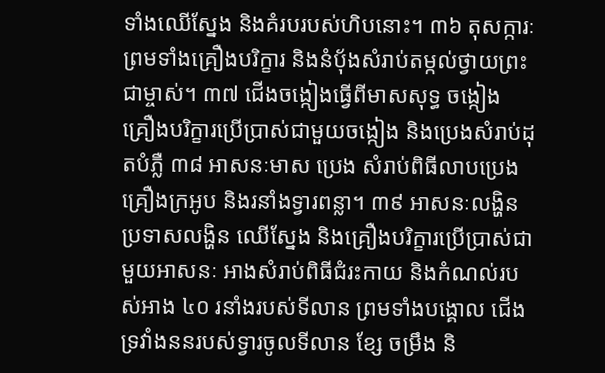ទាំងឈើស្នែង និងគំរបរបស់ហិបនោះ។ ៣៦ តុសក្ការៈ ព្រមទាំងគ្រឿងបរិក្ខារ និងនំបុ័ងសំរាប់តម្កល់ថ្វាយព្រះជាម្ចាស់។ ៣៧ ជើងចង្កៀងធ្វើពីមាសសុទ្ធ ចង្កៀង គ្រឿងបរិក្ខារប្រើប្រាស់ជាមួយចង្កៀង និងប្រេងសំរាប់ដុតបំភ្លឺ ៣៨ អាសនៈមាស ប្រេង សំរាប់ពិធីលាបប្រេង គ្រឿងក្រអូប និងរនាំងទ្វារពន្លា។ ៣៩ អាសនៈលង្ហិន ប្រទាសលង្ហិន ឈើស្នែង និងគ្រឿងបរិក្ខារប្រើប្រាស់ជាមួយអាសនៈ អាងសំរាប់ពិធីជំរះកាយ និងកំណល់របស់អាង ៤០ រនាំងរបស់ទីលាន ព្រមទាំងបង្គោល ជើងទ្រវាំងននរបស់ទ្វារចូលទីលាន ខ្សែ ចម្រឹង និ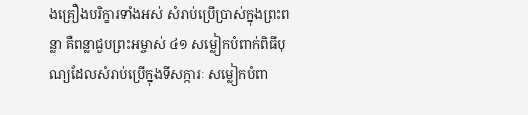ងគ្រឿងបរិក្ខារទាំងអស់ សំរាប់ប្រើប្រាស់ក្នុងព្រះពន្លា គឺពន្លាជួបព្រះអម្ចាស់ ៤១ សម្លៀកបំពាក់ពិធីបុណ្យដែលសំរាប់ប្រើក្នុងទីសក្ការៈ សម្លៀកបំពា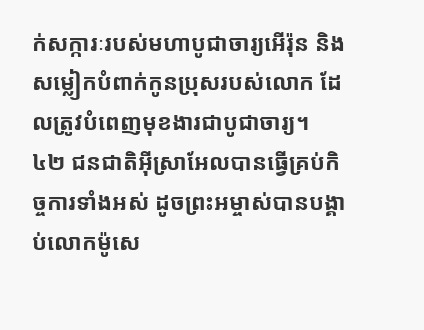ក់សក្ការៈរបស់មហាបូជាចារ្យអើរ៉ុន និងសម្លៀកបំពាក់កូនប្រុសរបស់លោក ដែលត្រូវបំពេញមុខងារជាបូជាចារ្យ។
៤២ ជនជាតិអ៊ីស្រាអែលបានធ្វើគ្រប់កិច្ចការទាំងអស់ ដូចព្រះអម្ចាស់បានបង្គាប់លោកម៉ូសេ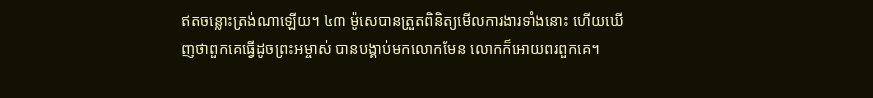ឥតចន្លោះត្រង់ណាឡើយ។ ៤៣ ម៉ូសេបានត្រួតពិនិត្យមើលការងារទាំងនោះ ហើយឃើញថាពួកគេធ្វើដូចព្រះអម្ចាស់ បានបង្គាប់មកលោកមែន លោកក៏អោយពរពួកគេ។